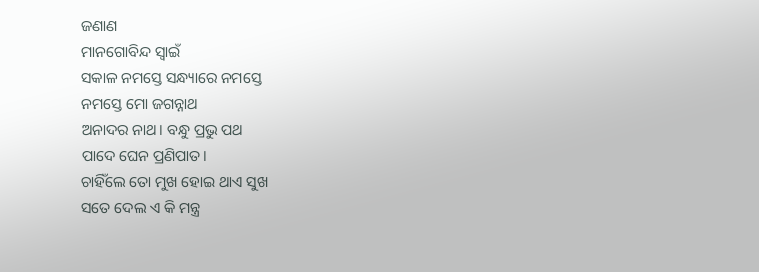ଜଣାଣ
ମାନଗୋବିନ୍ଦ ସ୍ବାଇଁ
ସକାଳ ନମସ୍ତେ ସନ୍ଧ୍ୟାରେ ନମସ୍ତେ
ନମସ୍ତେ ମୋ ଜଗନ୍ନାଥ
ଅନାଦର ନାଥ। ବନ୍ଧୁ ପ୍ରଭୁ ପଥ
ପାଦେ ଘେନ ପ୍ରଣିପାତ।
ଚାହିଁଲେ ତୋ ମୁଖ ହୋଇ ଥାଏ ସୁଖ
ସତେ ଦେଲ ଏ କି ମନ୍ତ୍ର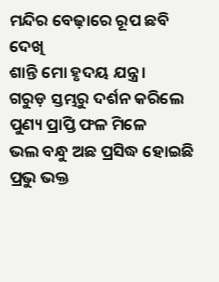ମନ୍ଦିର ବେଢ଼ାରେ ରୂପ ଛବି ଦେଖି
ଶାନ୍ତି ମୋ ହୃଦୟ ଯନ୍ତ୍ର।
ଗରୁଡ଼ ସ୍ତମ୍ଭରୁ ଦର୍ଶନ କରିଲେ
ପୁଣ୍ୟ ପ୍ରାପ୍ତି ଫଳ ମିଳେ
ଭଲ ବନ୍ଧୁ ଅଛ ପ୍ରସିଦ୍ଧ ହୋଇଛି
ପ୍ରଭୁ ଭକ୍ତ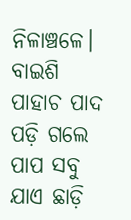ନିଳାଞ୍ଚଳେ।
ବାଇଶି ପାହାଚ ପାଦ ପଡ଼ି ଗଲେ
ପାପ ସବୁ ଯାଏ ଛାଡ଼ି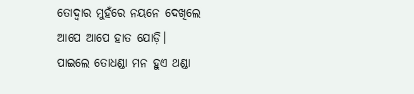ତୋଦ୍ବାର ମୁହଁରେ ନୟନେ ଦେଖିଲେ
ଆପେ ଆପେ ହାତ ଯୋଡ଼ି।
ପାଇଲେ ତୋଧଣ୍ଡା ମନ ହୁଏ ଥଣ୍ଡା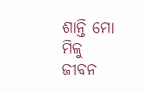ଶାନ୍ତି ମୋ ମିଳୁ ଜୀବନ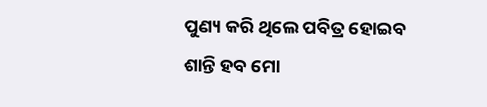ପୁଣ୍ୟ କରି ଥିଲେ ପବିତ୍ର ହୋଇବ
ଶାନ୍ତି ହବ ମୋ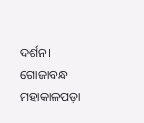ଦର୍ଶନ।
ଗୋଜାବନ୍ଧ ମହାକାଳପଡ଼ା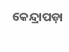କେନ୍ଦ୍ରାପଡ଼ା